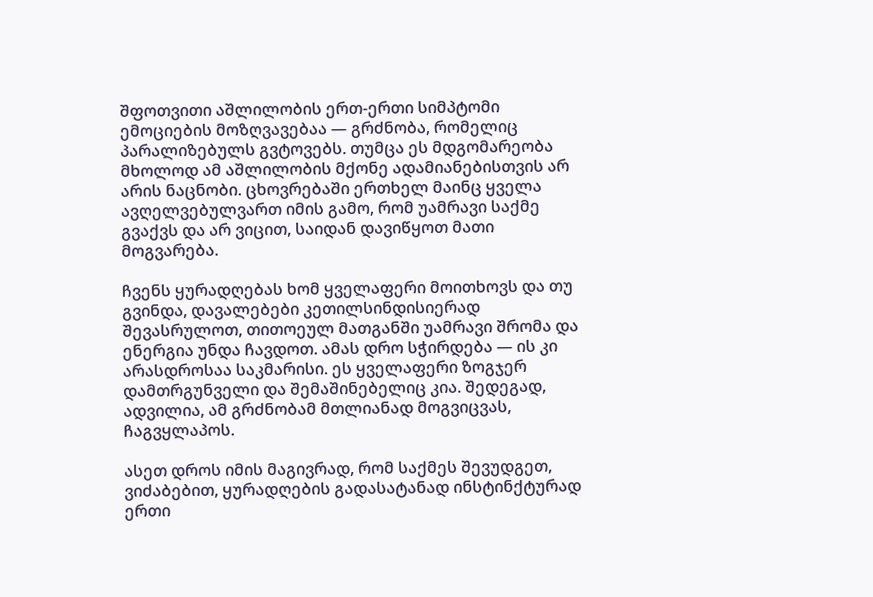შფოთვითი აშლილობის ერთ-ერთი სიმპტომი ემოციების მოზღვავებაა — გრძნობა, რომელიც პარალიზებულს გვტოვებს. თუმცა ეს მდგომარეობა მხოლოდ ამ აშლილობის მქონე ადამიანებისთვის არ არის ნაცნობი. ცხოვრებაში ერთხელ მაინც ყველა ავღელვებულვართ იმის გამო, რომ უამრავი საქმე გვაქვს და არ ვიცით, საიდან დავიწყოთ მათი მოგვარება.

ჩვენს ყურადღებას ხომ ყველაფერი მოითხოვს და თუ გვინდა, დავალებები კეთილსინდისიერად შევასრულოთ, თითოეულ მათგანში უამრავი შრომა და ენერგია უნდა ჩავდოთ. ამას დრო სჭირდება — ის კი არასდროსაა საკმარისი. ეს ყველაფერი ზოგჯერ დამთრგუნველი და შემაშინებელიც კია. შედეგად, ადვილია, ამ გრძნობამ მთლიანად მოგვიცვას, ჩაგვყლაპოს.

ასეთ დროს იმის მაგივრად, რომ საქმეს შევუდგეთ, ვიძაბებით, ყურადღების გადასატანად ინსტინქტურად ერთი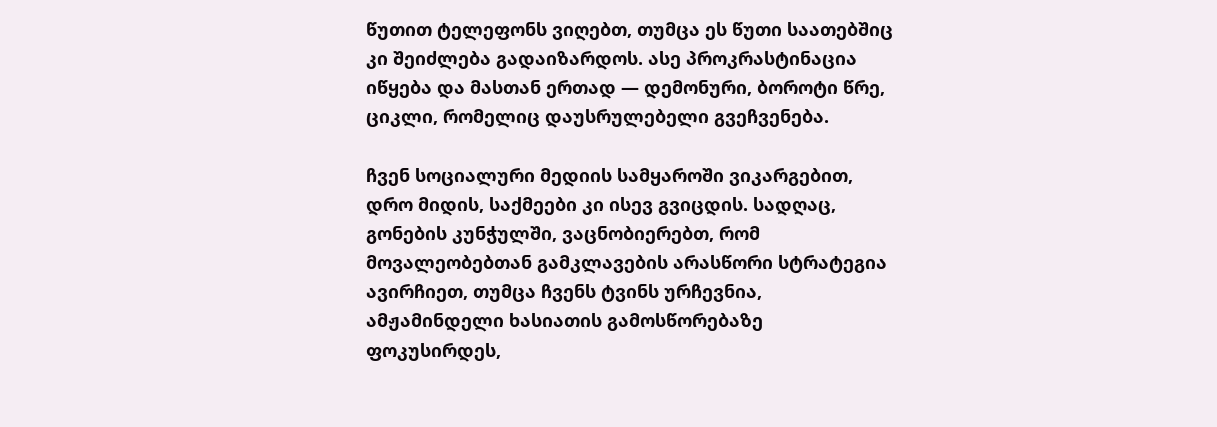წუთით ტელეფონს ვიღებთ, თუმცა ეს წუთი საათებშიც კი შეიძლება გადაიზარდოს. ასე პროკრასტინაცია იწყება და მასთან ერთად — დემონური, ბოროტი წრე, ციკლი, რომელიც დაუსრულებელი გვეჩვენება.

ჩვენ სოციალური მედიის სამყაროში ვიკარგებით, დრო მიდის, საქმეები კი ისევ გვიცდის. სადღაც, გონების კუნჭულში, ვაცნობიერებთ, რომ მოვალეობებთან გამკლავების არასწორი სტრატეგია ავირჩიეთ, თუმცა ჩვენს ტვინს ურჩევნია, ამჟამინდელი ხასიათის გამოსწორებაზე ფოკუსირდეს,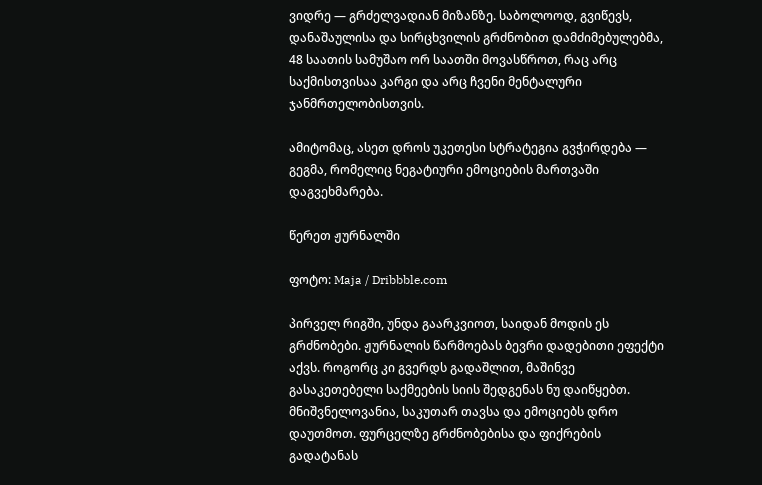ვიდრე — გრძელვადიან მიზანზე. საბოლოოდ, გვიწევს, დანაშაულისა და სირცხვილის გრძნობით დამძიმებულებმა, 48 საათის სამუშაო ორ საათში მოვასწროთ, რაც არც საქმისთვისაა კარგი და არც ჩვენი მენტალური ჯანმრთელობისთვის.

ამიტომაც, ასეთ დროს უკეთესი სტრატეგია გვჭირდება — გეგმა, რომელიც ნეგატიური ემოციების მართვაში დაგვეხმარება.

წერეთ ჟურნალში

ფოტო: Maja / Dribbble.com

პირველ რიგში, უნდა გაარკვიოთ, საიდან მოდის ეს გრძნობები. ჟურნალის წარმოებას ბევრი დადებითი ეფექტი აქვს. როგორც კი გვერდს გადაშლით, მაშინვე გასაკეთებელი საქმეების სიის შედგენას ნუ დაიწყებთ. მნიშვნელოვანია, საკუთარ თავსა და ემოციებს დრო დაუთმოთ. ფურცელზე გრძნობებისა და ფიქრების გადატანას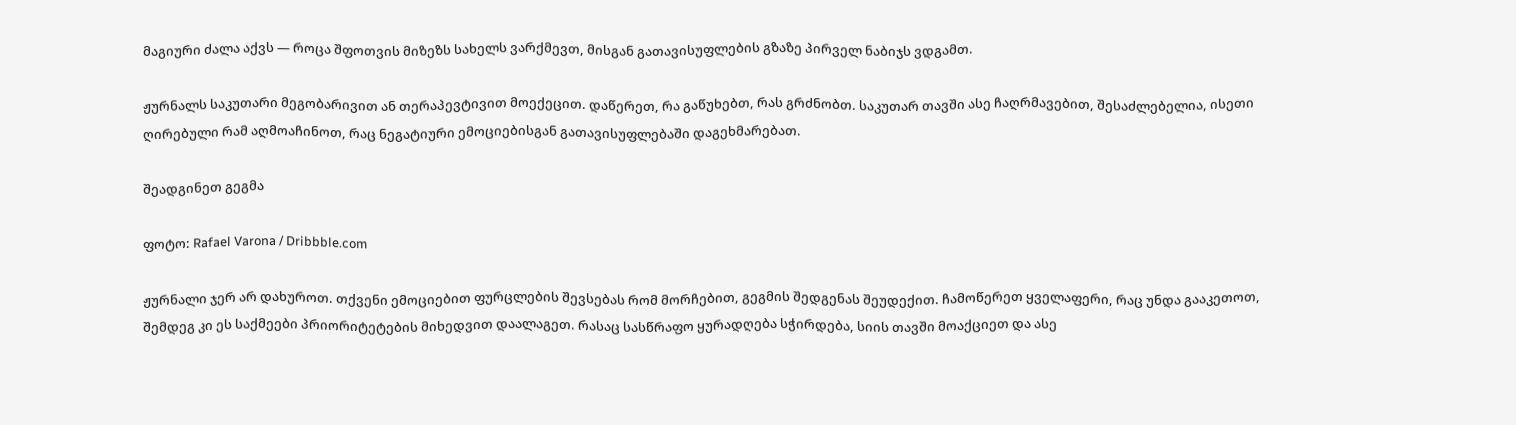მაგიური ძალა აქვს — როცა შფოთვის მიზეზს სახელს ვარქმევთ, მისგან გათავისუფლების გზაზე პირველ ნაბიჯს ვდგამთ.

ჟურნალს საკუთარი მეგობარივით ან თერაპევტივით მოექეცით. დაწერეთ, რა გაწუხებთ, რას გრძნობთ. საკუთარ თავში ასე ჩაღრმავებით, შესაძლებელია, ისეთი ღირებული რამ აღმოაჩინოთ, რაც ნეგატიური ემოციებისგან გათავისუფლებაში დაგეხმარებათ.

შეადგინეთ გეგმა

ფოტო: Rafael Varona / Dribbble.com

ჟურნალი ჯერ არ დახუროთ. თქვენი ემოციებით ფურცლების შევსებას რომ მორჩებით, გეგმის შედგენას შეუდექით. ჩამოწერეთ ყველაფერი, რაც უნდა გააკეთოთ, შემდეგ კი ეს საქმეები პრიორიტეტების მიხედვით დაალაგეთ. რასაც სასწრაფო ყურადღება სჭირდება, სიის თავში მოაქციეთ და ასე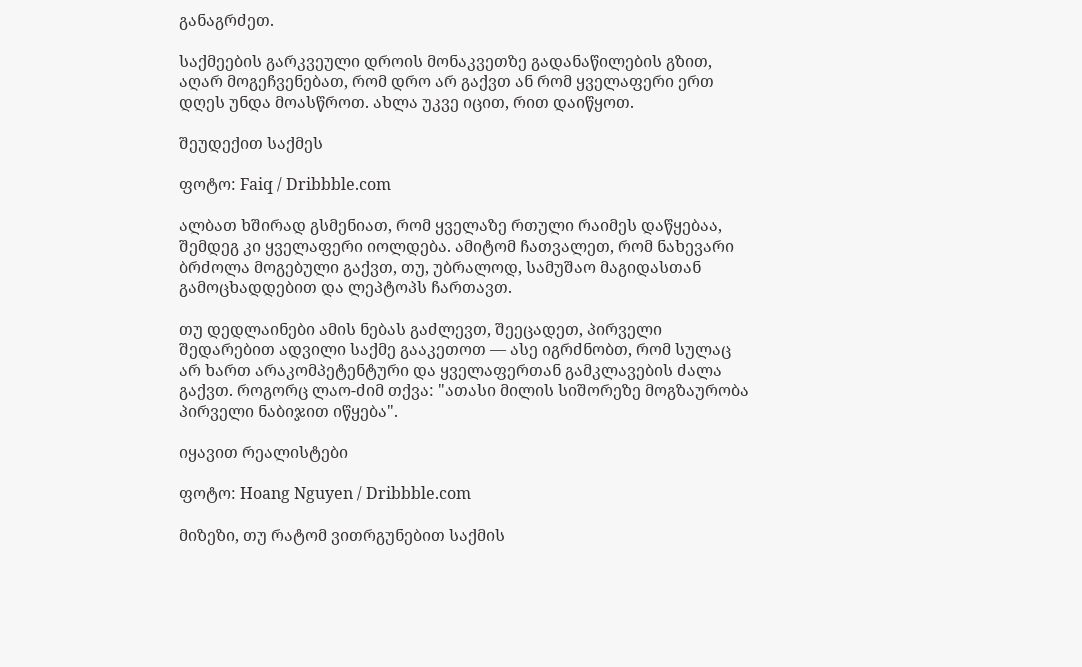განაგრძეთ.

საქმეების გარკვეული დროის მონაკვეთზე გადანაწილების გზით, აღარ მოგეჩვენებათ, რომ დრო არ გაქვთ ან რომ ყველაფერი ერთ დღეს უნდა მოასწროთ. ახლა უკვე იცით, რით დაიწყოთ.

შეუდექით საქმეს

ფოტო: Faiq / Dribbble.com

ალბათ ხშირად გსმენიათ, რომ ყველაზე რთული რაიმეს დაწყებაა, შემდეგ კი ყველაფერი იოლდება. ამიტომ ჩათვალეთ, რომ ნახევარი ბრძოლა მოგებული გაქვთ, თუ, უბრალოდ, სამუშაო მაგიდასთან გამოცხადდებით და ლეპტოპს ჩართავთ.

თუ დედლაინები ამის ნებას გაძლევთ, შეეცადეთ, პირველი შედარებით ადვილი საქმე გააკეთოთ — ასე იგრძნობთ, რომ სულაც არ ხართ არაკომპეტენტური და ყველაფერთან გამკლავების ძალა გაქვთ. როგორც ლაო-ძიმ თქვა: "ათასი მილის სიშორეზე მოგზაურობა პირველი ნაბიჯით იწყება".

იყავით რეალისტები

ფოტო: Hoang Nguyen / Dribbble.com

მიზეზი, თუ რატომ ვითრგუნებით საქმის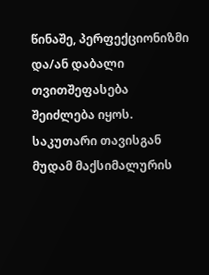წინაშე, პერფექციონიზმი და/ან დაბალი თვითშეფასება შეიძლება იყოს. საკუთარი თავისგან მუდამ მაქსიმალურის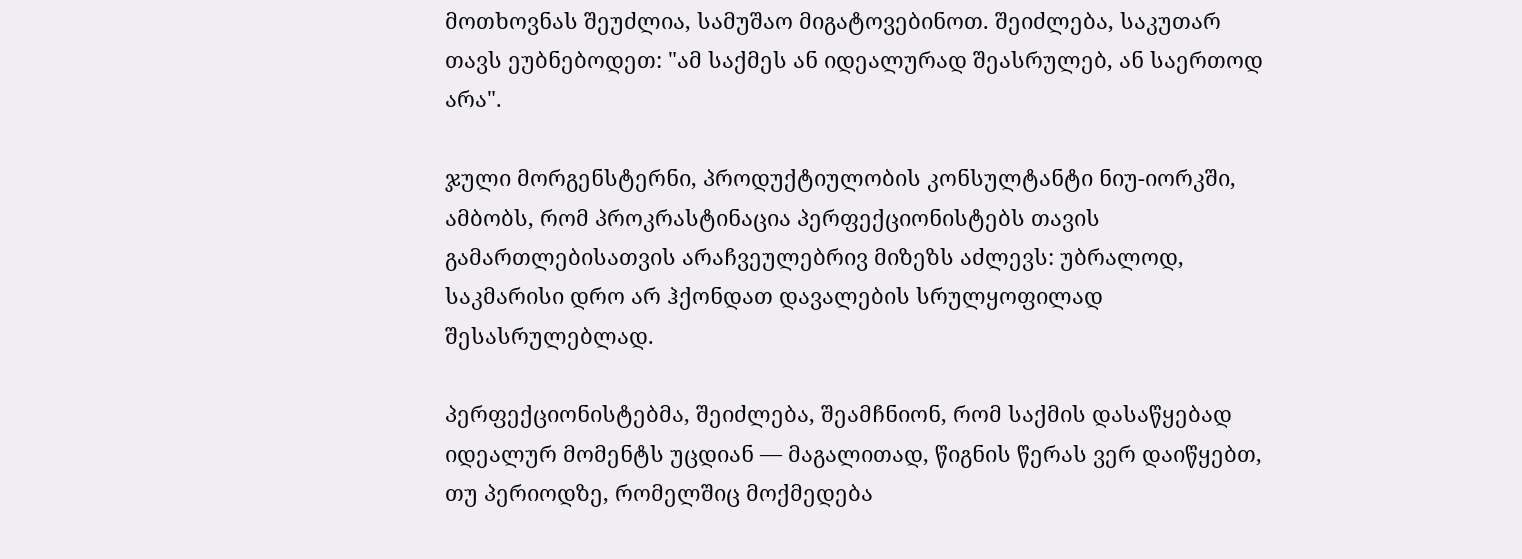მოთხოვნას შეუძლია, სამუშაო მიგატოვებინოთ. შეიძლება, საკუთარ თავს ეუბნებოდეთ: "ამ საქმეს ან იდეალურად შეასრულებ, ან საერთოდ არა".

ჯული მორგენსტერნი, პროდუქტიულობის კონსულტანტი ნიუ-იორკში, ამბობს, რომ პროკრასტინაცია პერფექციონისტებს თავის გამართლებისათვის არაჩვეულებრივ მიზეზს აძლევს: უბრალოდ, საკმარისი დრო არ ჰქონდათ დავალების სრულყოფილად შესასრულებლად.

პერფექციონისტებმა, შეიძლება, შეამჩნიონ, რომ საქმის დასაწყებად იდეალურ მომენტს უცდიან — მაგალითად, წიგნის წერას ვერ დაიწყებთ, თუ პერიოდზე, რომელშიც მოქმედება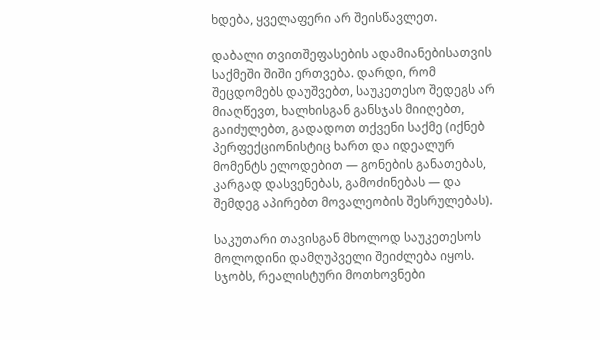ხდება, ყველაფერი არ შეისწავლეთ.

დაბალი თვითშეფასების ადამიანებისათვის საქმეში შიში ერთვება. დარდი, რომ შეცდომებს დაუშვებთ, საუკეთესო შედეგს არ მიაღწევთ, ხალხისგან განსჯას მიიღებთ, გაიძულებთ, გადადოთ თქვენი საქმე (იქნებ პერფექციონისტიც ხართ და იდეალურ მომენტს ელოდებით — გონების განათებას, კარგად დასვენებას, გამოძინებას — და შემდეგ აპირებთ მოვალეობის შესრულებას).

საკუთარი თავისგან მხოლოდ საუკეთესოს მოლოდინი დამღუპველი შეიძლება იყოს. სჯობს, რეალისტური მოთხოვნები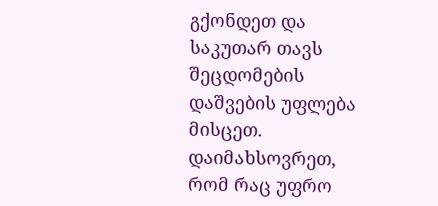გქონდეთ და საკუთარ თავს შეცდომების დაშვების უფლება მისცეთ. დაიმახსოვრეთ, რომ რაც უფრო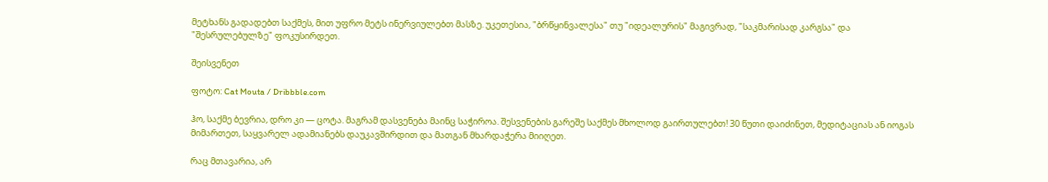მეტხანს გადადებთ საქმეს, მით უფრო მეტს ინერვიულებთ მასზე. უკეთესია, "ბრწყინვალესა" თუ "იდეალურის" მაგივრად, "საკმარისად კარგსა" და "შესრულებულზე" ფოკუსირდეთ.

შეისვენეთ

ფოტო: Cat Mouta / Dribbble.com

ჰო, საქმე ბევრია, დრო კი — ცოტა. მაგრამ დასვენება მაინც საჭიროა. შესვენების გარეშე საქმეს მხოლოდ გაირთულებთ! 30 წუთი დაიძინეთ, მედიტაციას ან იოგას მიმართეთ, საყვარელ ადამიანებს დაუკავშირდით და მათგან მხარდაჭერა მიიღეთ.

რაც მთავარია, არ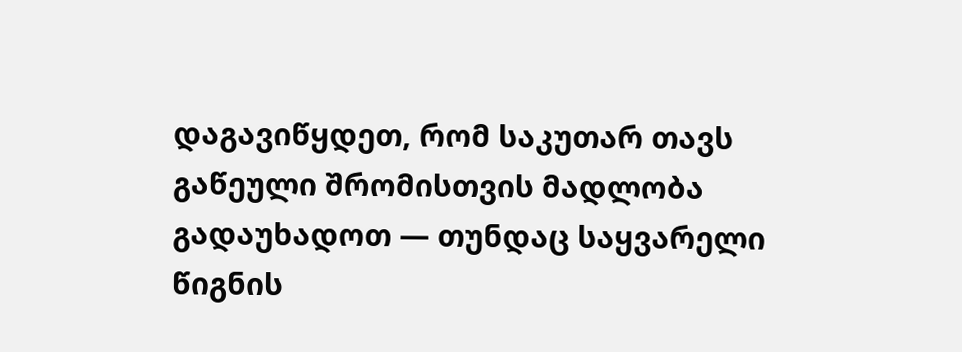დაგავიწყდეთ, რომ საკუთარ თავს გაწეული შრომისთვის მადლობა გადაუხადოთ — თუნდაც საყვარელი წიგნის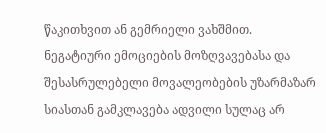წაკითხვით ან გემრიელი ვახშმით. ნეგატიური ემოციების მოზღვავებასა და შესასრულებელი მოვალეობების უზარმაზარ სიასთან გამკლავება ადვილი სულაც არ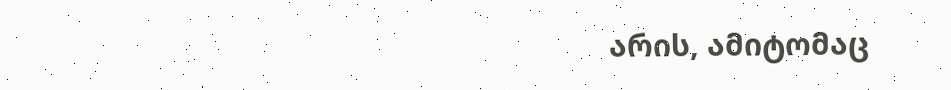არის, ამიტომაც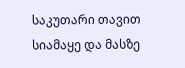საკუთარი თავით სიამაყე და მასზე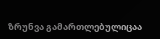ზრუნვა გამართლებულიცაა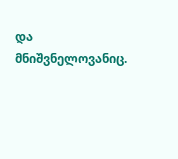და მნიშვნელოვანიც.